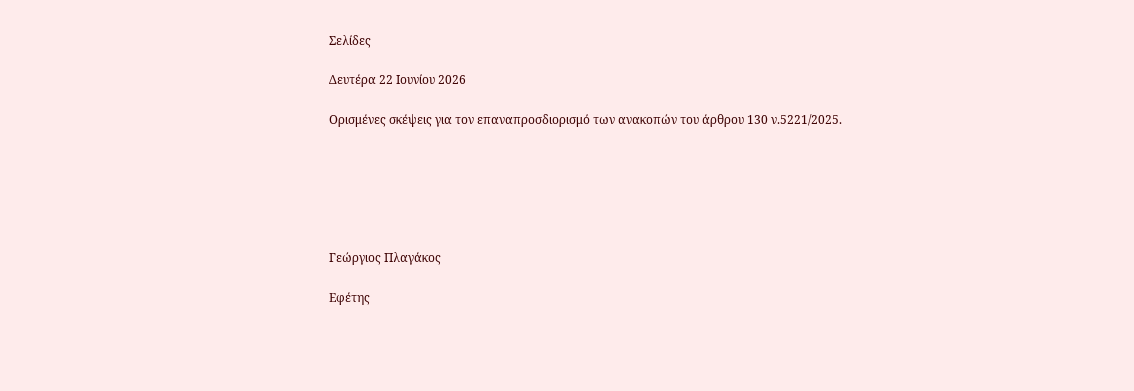Σελίδες

Δευτέρα 22 Ιουνίου 2026

Ορισμένες σκέψεις για τον επαναπροσδιορισμό των ανακοπών του άρθρου 130 ν.5221/2025.






Γεώργιος Πλαγάκος

Εφέτης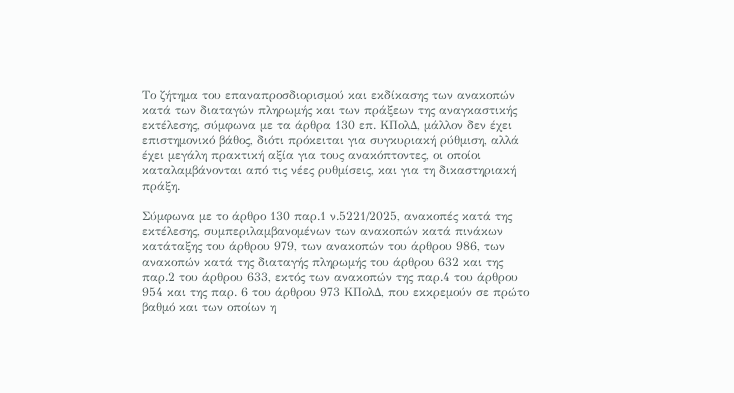Το ζήτημα του επαναπροσδιορισμού και εκδίκασης των ανακοπών κατά των διαταγών πληρωμής και των πράξεων της αναγκαστικής εκτέλεσης, σύμφωνα με τα άρθρα 130 επ. ΚΠολΔ, μάλλον δεν έχει επιστημονικό βάθος, διότι πρόκειται για συγκυριακή ρύθμιση, αλλά έχει μεγάλη πρακτική αξία για τους ανακόπτοντες, οι οποίοι καταλαμβάνονται από τις νέες ρυθμίσεις, και για τη δικαστηριακή πράξη.

Σύμφωνα με το άρθρο 130 παρ.1 ν.5221/2025, ανακοπές κατά της εκτέλεσης, συμπεριλαμβανομένων των ανακοπών κατά πινάκων κατάταξης του άρθρου 979, των ανακοπών του άρθρου 986, των ανακοπών κατά της διαταγής πληρωμής του άρθρου 632 και της παρ.2 του άρθρου 633, εκτός των ανακοπών της παρ.4 του άρθρου 954 και της παρ. 6 του άρθρου 973 ΚΠολΔ, που εκκρεμούν σε πρώτο βαθμό και των οποίων η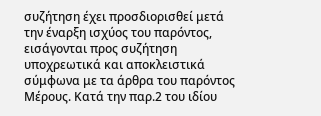συζήτηση έχει προσδιορισθεί μετά την έναρξη ισχύος του παρόντος, εισάγονται προς συζήτηση υποχρεωτικά και αποκλειστικά σύμφωνα με τα άρθρα του παρόντος Μέρους. Κατά την παρ.2 του ιδίου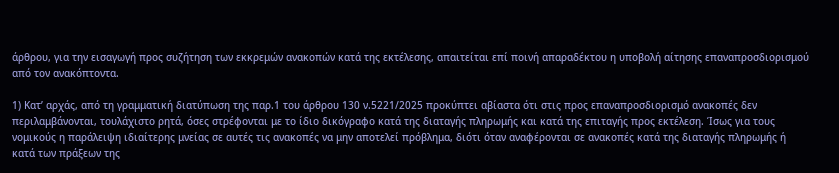άρθρου, για την εισαγωγή προς συζήτηση των εκκρεμών ανακοπών κατά της εκτέλεσης, απαιτείται επί ποινή απαραδέκτου η υποβολή αίτησης επαναπροσδιορισμού από τον ανακόπτοντα.

1) Κατ’ αρχάς, από τη γραμματική διατύπωση της παρ.1 του άρθρου 130 ν.5221/2025 προκύπτει αβίαστα ότι στις προς επαναπροσδιορισμό ανακοπές δεν περιλαμβάνονται, τουλάχιστο ρητά, όσες στρέφονται με το ίδιο δικόγραφο κατά της διαταγής πληρωμής και κατά της επιταγής προς εκτέλεση. Ίσως για τους νομικούς η παράλειψη ιδιαίτερης μνείας σε αυτές τις ανακοπές να μην αποτελεί πρόβλημα, διότι όταν αναφέρονται σε ανακοπές κατά της διαταγής πληρωμής ή κατά των πράξεων της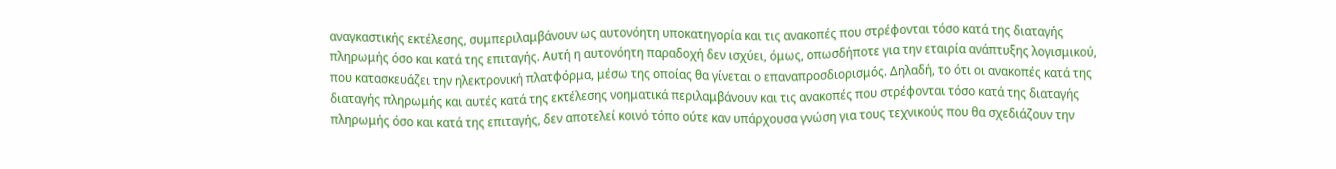αναγκαστικής εκτέλεσης, συμπεριλαμβάνουν ως αυτονόητη υποκατηγορία και τις ανακοπές που στρέφονται τόσο κατά της διαταγής πληρωμής όσο και κατά της επιταγής. Αυτή η αυτονόητη παραδοχή δεν ισχύει, όμως, οπωσδήποτε για την εταιρία ανάπτυξης λογισμικού, που κατασκευάζει την ηλεκτρονική πλατφόρμα, μέσω της οποίας θα γίνεται ο επαναπροσδιορισμός. Δηλαδή, το ότι οι ανακοπές κατά της διαταγής πληρωμής και αυτές κατά της εκτέλεσης νοηματικά περιλαμβάνουν και τις ανακοπές που στρέφονται τόσο κατά της διαταγής πληρωμής όσο και κατά της επιταγής, δεν αποτελεί κοινό τόπο ούτε καν υπάρχουσα γνώση για τους τεχνικούς που θα σχεδιάζουν την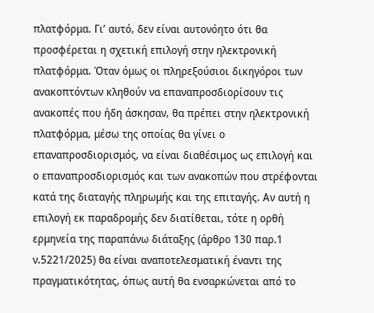πλατφόρμα. Γι’ αυτό, δεν είναι αυτονόητο ότι θα προσφέρεται η σχετική επιλογή στην ηλεκτρονική πλατφόρμα. Όταν όμως οι πληρεξούσιοι δικηγόροι των ανακοπτόντων κληθούν να επαναπροσδιορίσουν τις ανακοπές που ήδη άσκησαν, θα πρέπει στην ηλεκτρονική πλατφόρμα, μέσω της οποίας θα γίνει ο επαναπροσδιορισμός, να είναι διαθέσιμος ως επιλογή και ο επαναπροσδιορισμός και των ανακοπών που στρέφονται κατά της διαταγής πληρωμής και της επιταγής. Αν αυτή η επιλογή εκ παραδρομής δεν διατίθεται, τότε η ορθή ερμηνεία της παραπάνω διάταξης (άρθρο 130 παρ.1 ν.5221/2025) θα είναι αναποτελεσματική έναντι της πραγματικότητας, όπως αυτή θα ενσαρκώνεται από το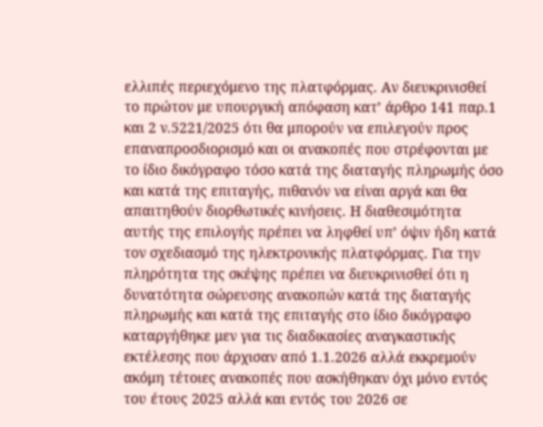ελλιπές περιεχόμενο της πλατφόρμας. Αν διευκρινισθεί το πρώτον με υπουργική απόφαση κατ’ άρθρο 141 παρ.1 και 2 ν.5221/2025 ότι θα μπορούν να επιλεγούν προς επαναπροσδιορισμό και οι ανακοπές που στρέφονται με το ίδιο δικόγραφο τόσο κατά της διαταγής πληρωμής όσο και κατά της επιταγής, πιθανόν να είναι αργά και θα απαιτηθούν διορθωτικές κινήσεις. Η διαθεσιμότητα αυτής της επιλογής πρέπει να ληφθεί υπ’ όψιν ήδη κατά τον σχεδιασμό της ηλεκτρονικής πλατφόρμας. Για την πληρότητα της σκέψης πρέπει να διευκρινισθεί ότι η δυνατότητα σώρευσης ανακοπών κατά της διαταγής πληρωμής και κατά της επιταγής στο ίδιο δικόγραφο καταργήθηκε μεν για τις διαδικασίες αναγκαστικής εκτέλεσης που άρχισαν από 1.1.2026 αλλά εκκρεμούν ακόμη τέτοιες ανακοπές που ασκήθηκαν όχι μόνο εντός του έτους 2025 αλλά και εντός του 2026 σε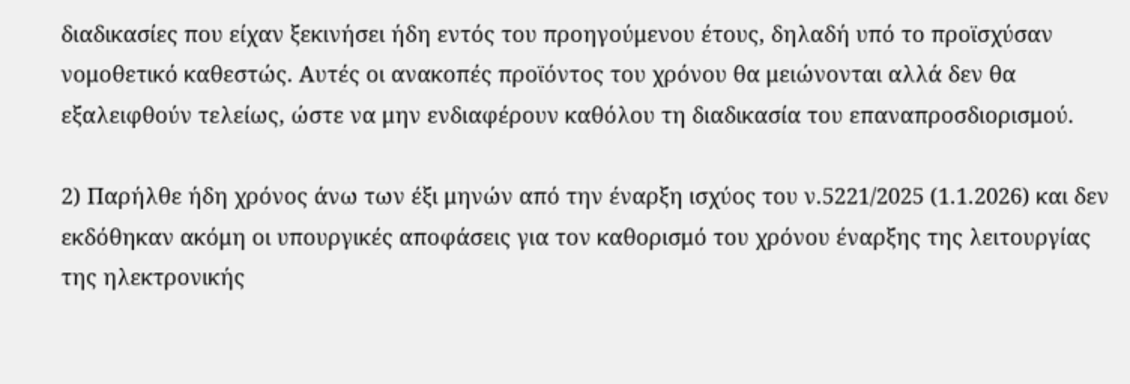διαδικασίες που είχαν ξεκινήσει ήδη εντός του προηγούμενου έτους, δηλαδή υπό το προϊσχύσαν νομοθετικό καθεστώς. Αυτές οι ανακοπές προϊόντος του χρόνου θα μειώνονται αλλά δεν θα εξαλειφθούν τελείως, ώστε να μην ενδιαφέρουν καθόλου τη διαδικασία του επαναπροσδιορισμού.

2) Παρήλθε ήδη χρόνος άνω των έξι μηνών από την έναρξη ισχύος του ν.5221/2025 (1.1.2026) και δεν εκδόθηκαν ακόμη οι υπουργικές αποφάσεις για τον καθορισμό του χρόνου έναρξης της λειτουργίας της ηλεκτρονικής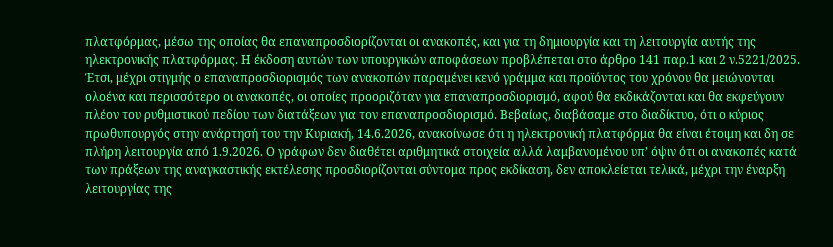πλατφόρμας, μέσω της οποίας θα επαναπροσδιορίζονται οι ανακοπές, και για τη δημιουργία και τη λειτουργία αυτής της ηλεκτρονικής πλατφόρμας. Η έκδοση αυτών των υπουργικών αποφάσεων προβλέπεται στο άρθρο 141 παρ.1 και 2 ν.5221/2025. Έτσι, μέχρι στιγμής ο επαναπροσδιορισμός των ανακοπών παραμένει κενό γράμμα και προϊόντος του χρόνου θα μειώνονται ολοένα και περισσότερο οι ανακοπές, οι οποίες προοριζόταν για επαναπροσδιορισμό, αφού θα εκδικάζονται και θα εκφεύγουν πλέον του ρυθμιστικού πεδίου των διατάξεων για τον επαναπροσδιορισμό. Βεβαίως, διαβάσαμε στο διαδίκτυο, ότι ο κύριος πρωθυπουργός στην ανάρτησή του την Κυριακή, 14.6.2026, ανακοίνωσε ότι η ηλεκτρονική πλατφόρμα θα είναι έτοιμη και δη σε πλήρη λειτουργία από 1.9.2026. Ο γράφων δεν διαθέτει αριθμητικά στοιχεία αλλά λαμβανομένου υπ’ όψιν ότι οι ανακοπές κατά των πράξεων της αναγκαστικής εκτέλεσης προσδιορίζονται σύντομα προς εκδίκαση, δεν αποκλείεται τελικά, μέχρι την έναρξη λειτουργίας της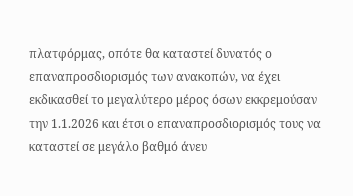πλατφόρμας, οπότε θα καταστεί δυνατός ο επαναπροσδιορισμός των ανακοπών, να έχει εκδικασθεί το μεγαλύτερο μέρος όσων εκκρεμούσαν την 1.1.2026 και έτσι ο επαναπροσδιορισμός τους να καταστεί σε μεγάλο βαθμό άνευ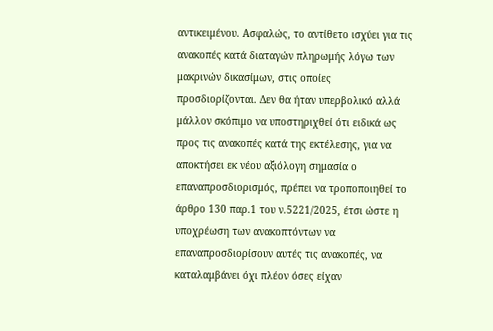αντικειμένου. Ασφαλώς, το αντίθετο ισχύει για τις ανακοπές κατά διαταγών πληρωμής λόγω των μακρινών δικασίμων, στις οποίες προσδιορίζονται. Δεν θα ήταν υπερβολικό αλλά μάλλον σκόπιμο να υποστηριχθεί ότι ειδικά ως προς τις ανακοπές κατά της εκτέλεσης, για να αποκτήσει εκ νέου αξιόλογη σημασία ο επαναπροσδιορισμός, πρέπει να τροποποιηθεί το άρθρο 130 παρ.1 του ν.5221/2025, έτσι ώστε η υποχρέωση των ανακοπτόντων να επαναπροσδιορίσουν αυτές τις ανακοπές, να καταλαμβάνει όχι πλέον όσες είχαν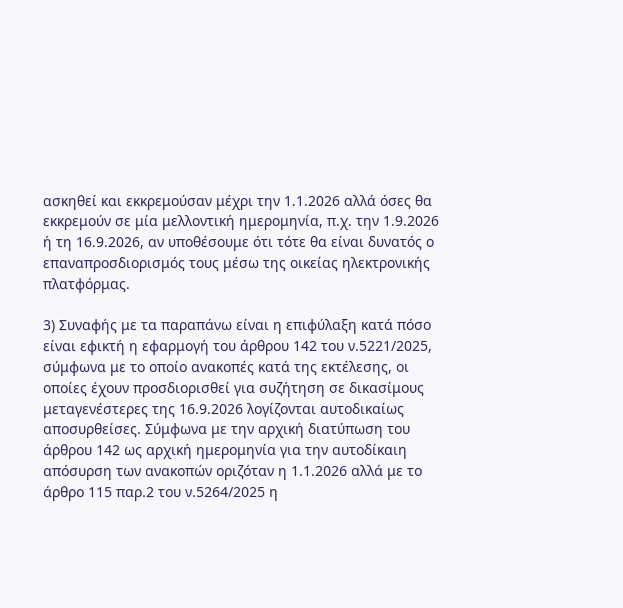ασκηθεί και εκκρεμούσαν μέχρι την 1.1.2026 αλλά όσες θα εκκρεμούν σε μία μελλοντική ημερομηνία, π.χ. την 1.9.2026 ή τη 16.9.2026, αν υποθέσουμε ότι τότε θα είναι δυνατός ο επαναπροσδιορισμός τους μέσω της οικείας ηλεκτρονικής πλατφόρμας.

3) Συναφής με τα παραπάνω είναι η επιφύλαξη κατά πόσο είναι εφικτή η εφαρμογή του άρθρου 142 του ν.5221/2025, σύμφωνα με το οποίο ανακοπές κατά της εκτέλεσης, οι οποίες έχουν προσδιορισθεί για συζήτηση σε δικασίμους μεταγενέστερες της 16.9.2026 λογίζονται αυτοδικαίως αποσυρθείσες. Σύμφωνα με την αρχική διατύπωση του άρθρου 142 ως αρχική ημερομηνία για την αυτοδίκαιη απόσυρση των ανακοπών οριζόταν η 1.1.2026 αλλά με το άρθρο 115 παρ.2 του ν.5264/2025 η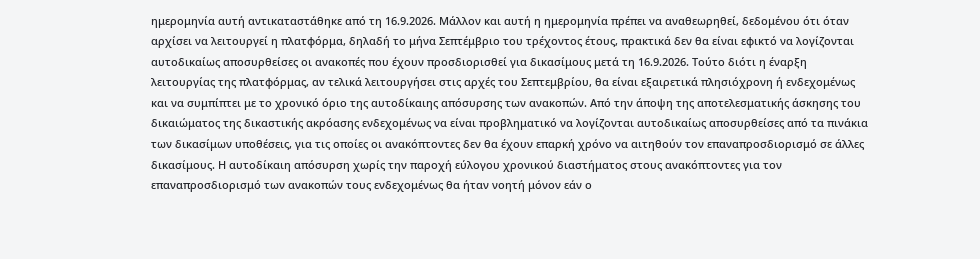ημερομηνία αυτή αντικαταστάθηκε από τη 16.9.2026. Μάλλον και αυτή η ημερομηνία πρέπει να αναθεωρηθεί, δεδομένου ότι όταν αρχίσει να λειτουργεί η πλατφόρμα, δηλαδή το μήνα Σεπτέμβριο του τρέχοντος έτους, πρακτικά δεν θα είναι εφικτό να λογίζονται αυτοδικαίως αποσυρθείσες οι ανακοπές που έχουν προσδιορισθεί για δικασίμους μετά τη 16.9.2026. Τούτο διότι η έναρξη λειτουργίας της πλατφόρμας, αν τελικά λειτουργήσει στις αρχές του Σεπτεμβρίου, θα είναι εξαιρετικά πλησιόχρονη ή ενδεχομένως και να συμπίπτει με το χρονικό όριο της αυτοδίκαιης απόσυρσης των ανακοπών. Από την άποψη της αποτελεσματικής άσκησης του δικαιώματος της δικαστικής ακρόασης ενδεχομένως να είναι προβληματικό να λογίζονται αυτοδικαίως αποσυρθείσες από τα πινάκια των δικασίμων υποθέσεις, για τις οποίες οι ανακόπτοντες δεν θα έχουν επαρκή χρόνο να αιτηθούν τον επαναπροσδιορισμό σε άλλες δικασίμους. Η αυτοδίκαιη απόσυρση χωρίς την παροχή εύλογου χρονικού διαστήματος στους ανακόπτοντες για τον επαναπροσδιορισμό των ανακοπών τους ενδεχομένως θα ήταν νοητή μόνον εάν ο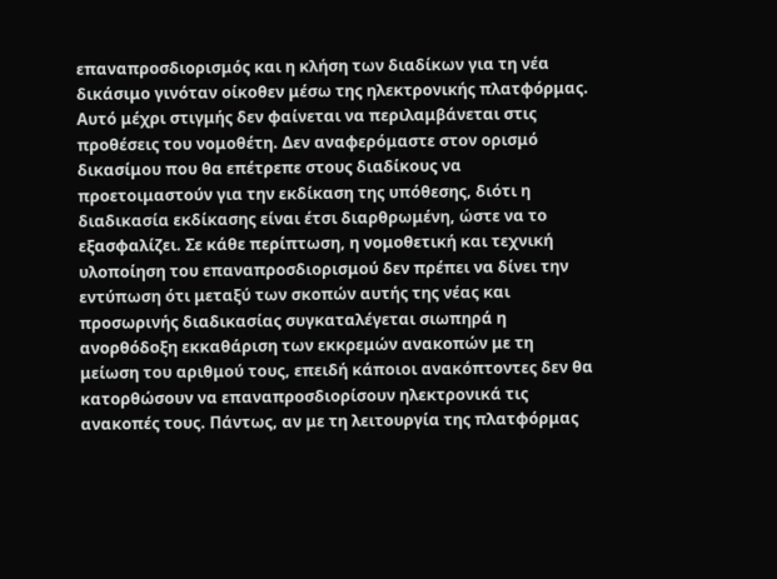επαναπροσδιορισμός και η κλήση των διαδίκων για τη νέα δικάσιμο γινόταν οίκοθεν μέσω της ηλεκτρονικής πλατφόρμας. Αυτό μέχρι στιγμής δεν φαίνεται να περιλαμβάνεται στις προθέσεις του νομοθέτη. Δεν αναφερόμαστε στον ορισμό δικασίμου που θα επέτρεπε στους διαδίκους να προετοιμαστούν για την εκδίκαση της υπόθεσης, διότι η διαδικασία εκδίκασης είναι έτσι διαρθρωμένη, ώστε να το εξασφαλίζει. Σε κάθε περίπτωση, η νομοθετική και τεχνική υλοποίηση του επαναπροσδιορισμού δεν πρέπει να δίνει την εντύπωση ότι μεταξύ των σκοπών αυτής της νέας και προσωρινής διαδικασίας συγκαταλέγεται σιωπηρά η ανορθόδοξη εκκαθάριση των εκκρεμών ανακοπών με τη μείωση του αριθμού τους, επειδή κάποιοι ανακόπτοντες δεν θα κατορθώσουν να επαναπροσδιορίσουν ηλεκτρονικά τις ανακοπές τους. Πάντως, αν με τη λειτουργία της πλατφόρμας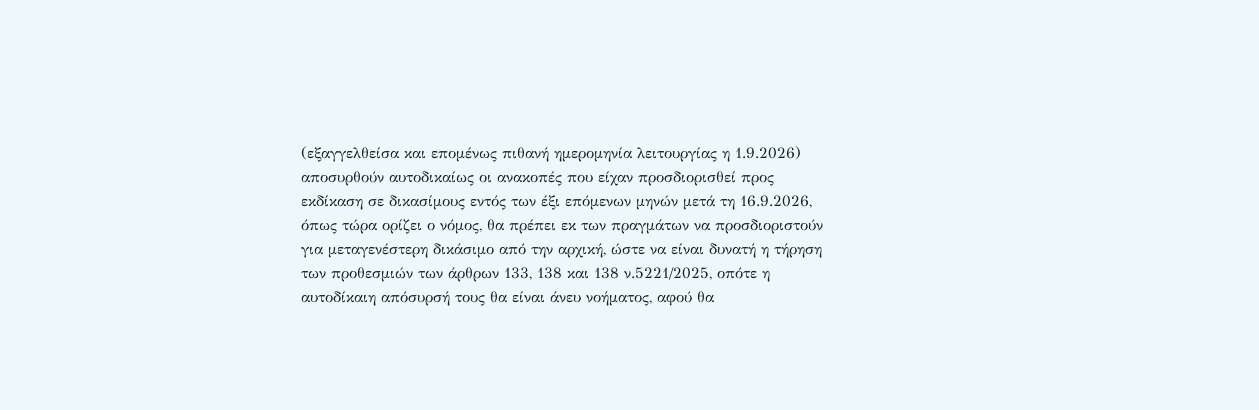(εξαγγελθείσα και επομένως πιθανή ημερομηνία λειτουργίας η 1.9.2026) αποσυρθούν αυτοδικαίως οι ανακοπές που είχαν προσδιορισθεί προς εκδίκαση σε δικασίμους εντός των έξι επόμενων μηνών μετά τη 16.9.2026, όπως τώρα ορίζει ο νόμος, θα πρέπει εκ των πραγμάτων να προσδιοριστούν για μεταγενέστερη δικάσιμο από την αρχική, ώστε να είναι δυνατή η τήρηση των προθεσμιών των άρθρων 133, 138 και 138 ν.5221/2025, οπότε η αυτοδίκαιη απόσυρσή τους θα είναι άνευ νοήματος, αφού θα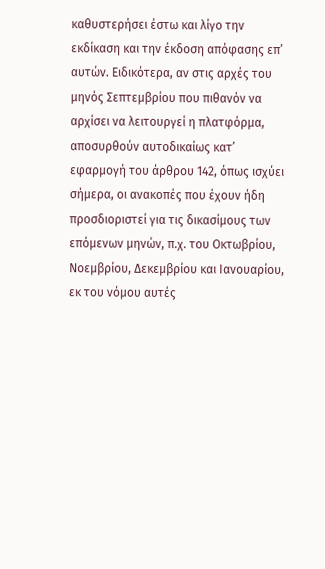καθυστερήσει έστω και λίγο την εκδίκαση και την έκδοση απόφασης επ’ αυτών. Ειδικότερα, αν στις αρχές του μηνός Σεπτεμβρίου που πιθανόν να αρχίσει να λειτουργεί η πλατφόρμα, αποσυρθούν αυτοδικαίως κατ’ εφαρμογή του άρθρου 142, όπως ισχύει σήμερα, οι ανακοπές που έχουν ήδη προσδιοριστεί για τις δικασίμους των επόμενων μηνών, π.χ. του Οκτωβρίου, Νοεμβρίου, Δεκεμβρίου και Ιανουαρίου, εκ του νόμου αυτές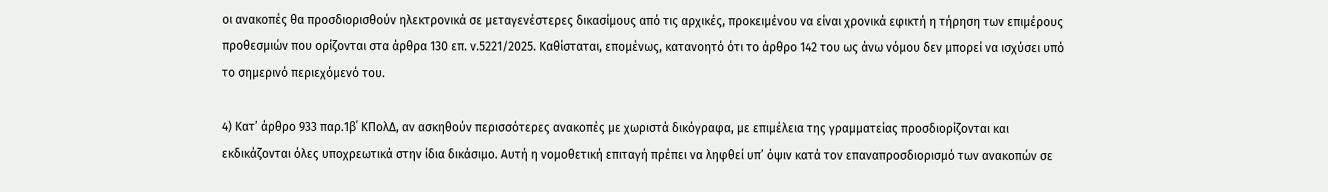οι ανακοπές θα προσδιορισθούν ηλεκτρονικά σε μεταγενέστερες δικασίμους από τις αρχικές, προκειμένου να είναι χρονικά εφικτή η τήρηση των επιμέρους προθεσμιών που ορίζονται στα άρθρα 130 επ. ν.5221/2025. Καθίσταται, επομένως, κατανοητό ότι το άρθρο 142 του ως άνω νόμου δεν μπορεί να ισχύσει υπό το σημερινό περιεχόμενό του.

4) Κατ’ άρθρο 933 παρ.1β΄ ΚΠολΔ, αν ασκηθούν περισσότερες ανακοπές με χωριστά δικόγραφα, με επιμέλεια της γραμματείας προσδιορίζονται και εκδικάζονται όλες υποχρεωτικά στην ίδια δικάσιμο. Αυτή η νομοθετική επιταγή πρέπει να ληφθεί υπ’ όψιν κατά τον επαναπροσδιορισμό των ανακοπών σε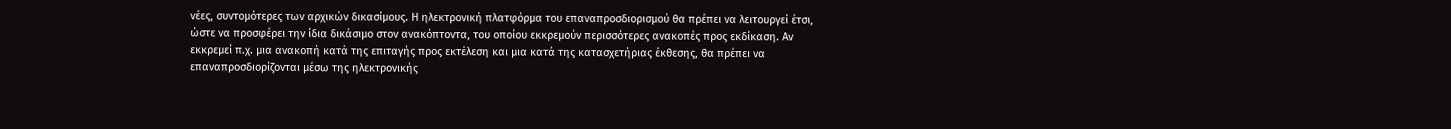νέες, συντομότερες των αρχικών δικασίμους. Η ηλεκτρονική πλατφόρμα του επαναπροσδιορισμού θα πρέπει να λειτουργεί έτσι, ώστε να προσφέρει την ίδια δικάσιμο στον ανακόπτοντα, του οποίου εκκρεμούν περισσότερες ανακοπές προς εκδίκαση. Αν εκκρεμεί π.χ. μια ανακοπή κατά της επιταγής προς εκτέλεση και μια κατά της κατασχετήριας έκθεσης, θα πρέπει να επαναπροσδιορίζονται μέσω της ηλεκτρονικής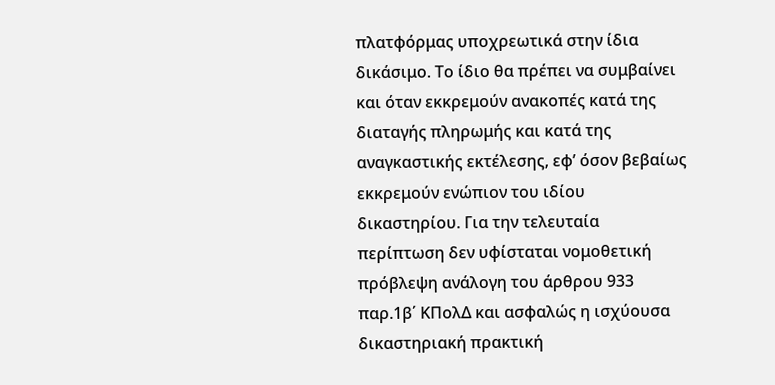πλατφόρμας υποχρεωτικά στην ίδια δικάσιμο. Το ίδιο θα πρέπει να συμβαίνει και όταν εκκρεμούν ανακοπές κατά της διαταγής πληρωμής και κατά της αναγκαστικής εκτέλεσης, εφ’ όσον βεβαίως εκκρεμούν ενώπιον του ιδίου δικαστηρίου. Για την τελευταία περίπτωση δεν υφίσταται νομοθετική πρόβλεψη ανάλογη του άρθρου 933 παρ.1β΄ ΚΠολΔ και ασφαλώς η ισχύουσα δικαστηριακή πρακτική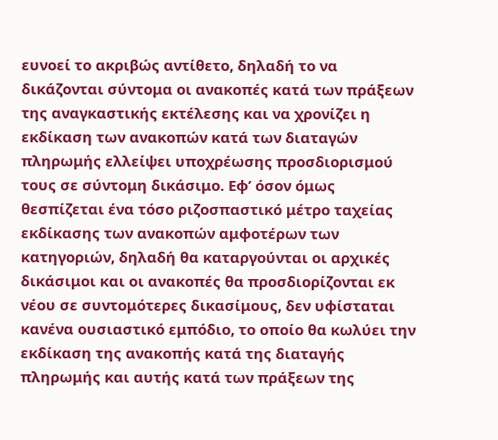ευνοεί το ακριβώς αντίθετο, δηλαδή το να δικάζονται σύντομα οι ανακοπές κατά των πράξεων της αναγκαστικής εκτέλεσης και να χρονίζει η εκδίκαση των ανακοπών κατά των διαταγών πληρωμής ελλείψει υποχρέωσης προσδιορισμού τους σε σύντομη δικάσιμο. Εφ’ όσον όμως θεσπίζεται ένα τόσο ριζοσπαστικό μέτρο ταχείας εκδίκασης των ανακοπών αμφοτέρων των κατηγοριών, δηλαδή θα καταργούνται οι αρχικές δικάσιμοι και οι ανακοπές θα προσδιορίζονται εκ νέου σε συντομότερες δικασίμους, δεν υφίσταται κανένα ουσιαστικό εμπόδιο, το οποίο θα κωλύει την εκδίκαση της ανακοπής κατά της διαταγής πληρωμής και αυτής κατά των πράξεων της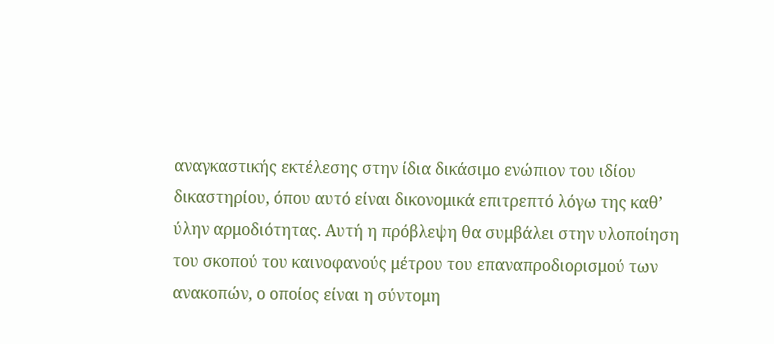αναγκαστικής εκτέλεσης στην ίδια δικάσιμο ενώπιον του ιδίου δικαστηρίου, όπου αυτό είναι δικονομικά επιτρεπτό λόγω της καθ’ ύλην αρμοδιότητας. Αυτή η πρόβλεψη θα συμβάλει στην υλοποίηση του σκοπού του καινοφανούς μέτρου του επαναπροδιορισμού των ανακοπών, ο οποίος είναι η σύντομη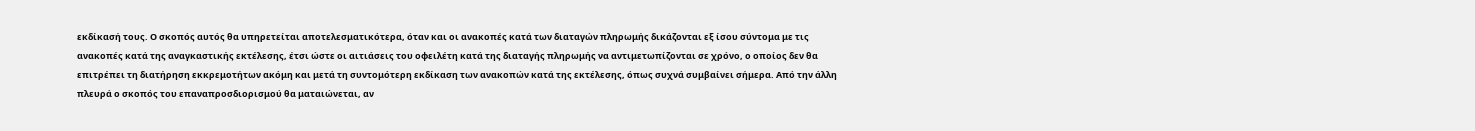εκδίκασή τους. Ο σκοπός αυτός θα υπηρετείται αποτελεσματικότερα, όταν και οι ανακοπές κατά των διαταγών πληρωμής δικάζονται εξ ίσου σύντομα με τις ανακοπές κατά της αναγκαστικής εκτέλεσης, έτσι ώστε οι αιτιάσεις του οφειλέτη κατά της διαταγής πληρωμής να αντιμετωπίζονται σε χρόνο, ο οποίος δεν θα επιτρέπει τη διατήρηση εκκρεμοτήτων ακόμη και μετά τη συντομότερη εκδίκαση των ανακοπών κατά της εκτέλεσης, όπως συχνά συμβαίνει σήμερα. Από την άλλη πλευρά ο σκοπός του επαναπροσδιορισμού θα ματαιώνεται, αν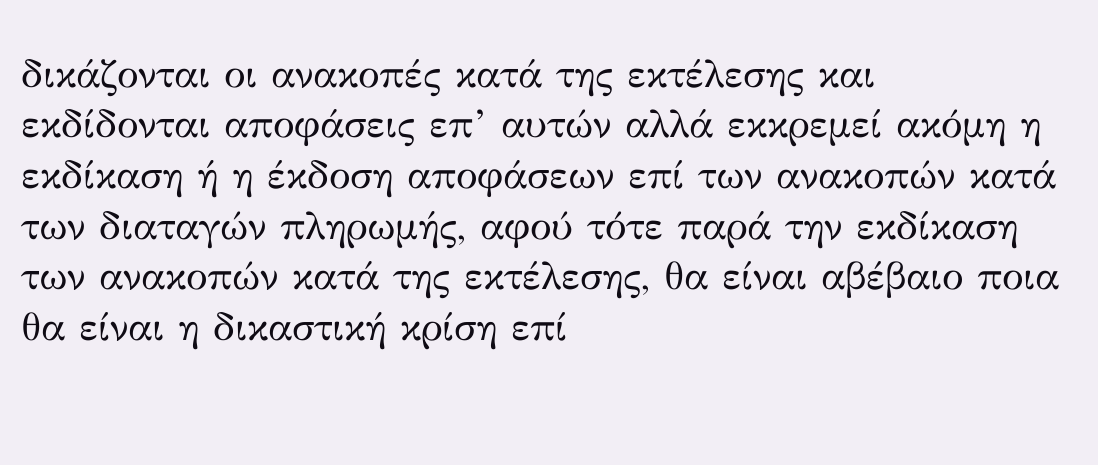δικάζονται οι ανακοπές κατά της εκτέλεσης και εκδίδονται αποφάσεις επ’ αυτών αλλά εκκρεμεί ακόμη η εκδίκαση ή η έκδοση αποφάσεων επί των ανακοπών κατά των διαταγών πληρωμής, αφού τότε παρά την εκδίκαση των ανακοπών κατά της εκτέλεσης, θα είναι αβέβαιο ποια θα είναι η δικαστική κρίση επί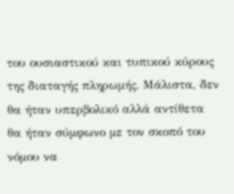του ουσιαστικού και τυπικού κύρους της διαταγής πληρωμής. Μάλιστα, δεν θα ήταν υπερβολικό αλλά αντίθετα θα ήταν σύμφωνο με τον σκοπό του νόμου να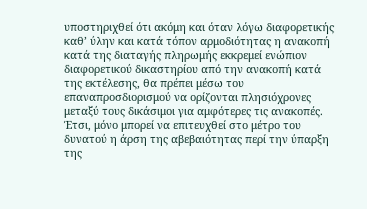υποστηριχθεί ότι ακόμη και όταν λόγω διαφορετικής καθ’ ύλην και κατά τόπον αρμοδιότητας η ανακοπή κατά της διαταγής πληρωμής εκκρεμεί ενώπιον διαφορετικού δικαστηρίου από την ανακοπή κατά της εκτέλεσης, θα πρέπει μέσω του επαναπροσδιορισμού να ορίζονται πλησιόχρονες μεταξύ τους δικάσιμοι για αμφότερες τις ανακοπές. Έτσι, μόνο μπορεί να επιτευχθεί στο μέτρο του δυνατού η άρση της αβεβαιότητας περί την ύπαρξη της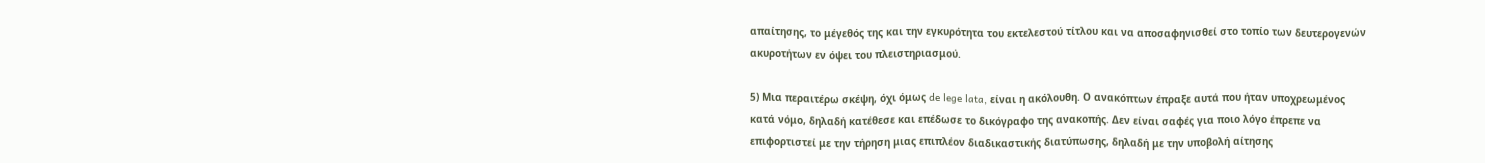απαίτησης, το μέγεθός της και την εγκυρότητα του εκτελεστού τίτλου και να αποσαφηνισθεί στο τοπίο των δευτερογενών ακυροτήτων εν όψει του πλειστηριασμού.

5) Μια περαιτέρω σκέψη, όχι όμως de lege lata, είναι η ακόλουθη. Ο ανακόπτων έπραξε αυτά που ήταν υποχρεωμένος κατά νόμο, δηλαδή κατέθεσε και επέδωσε το δικόγραφο της ανακοπής. Δεν είναι σαφές για ποιο λόγο έπρεπε να επιφορτιστεί με την τήρηση μιας επιπλέον διαδικαστικής διατύπωσης, δηλαδή με την υποβολή αίτησης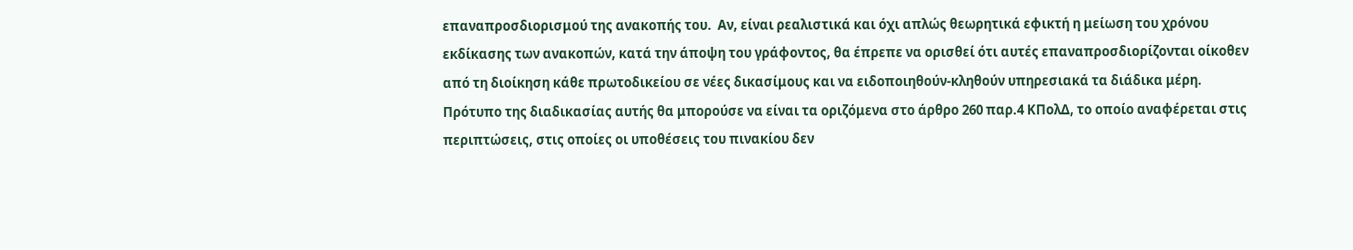επαναπροσδιορισμού της ανακοπής του.  Αν, είναι ρεαλιστικά και όχι απλώς θεωρητικά εφικτή η μείωση του χρόνου εκδίκασης των ανακοπών, κατά την άποψη του γράφοντος, θα έπρεπε να ορισθεί ότι αυτές επαναπροσδιορίζονται οίκοθεν από τη διοίκηση κάθε πρωτοδικείου σε νέες δικασίμους και να ειδοποιηθούν-κληθούν υπηρεσιακά τα διάδικα μέρη. Πρότυπο της διαδικασίας αυτής θα μπορούσε να είναι τα οριζόμενα στο άρθρο 260 παρ.4 ΚΠολΔ, το οποίο αναφέρεται στις περιπτώσεις, στις οποίες οι υποθέσεις του πινακίου δεν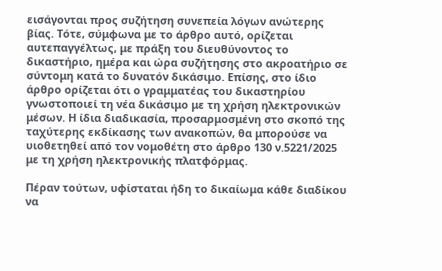εισάγονται προς συζήτηση συνεπεία λόγων ανώτερης βίας. Τότε, σύμφωνα με το άρθρο αυτό, ορίζεται αυτεπαγγέλτως, με πράξη του διευθύνοντος το δικαστήριο, ημέρα και ώρα συζήτησης στο ακροατήριο σε σύντομη κατά το δυνατόν δικάσιμο. Επίσης, στο ίδιο άρθρο ορίζεται ότι ο γραμματέας του δικαστηρίου γνωστοποιεί τη νέα δικάσιμο με τη χρήση ηλεκτρονικών μέσων. Η ίδια διαδικασία, προσαρμοσμένη στο σκοπό της ταχύτερης εκδίκασης των ανακοπών, θα μπορούσε να υιοθετηθεί από τον νομοθέτη στο άρθρο 130 ν.5221/2025 με τη χρήση ηλεκτρονικής πλατφόρμας.

Πέραν τούτων, υφίσταται ήδη το δικαίωμα κάθε διαδίκου να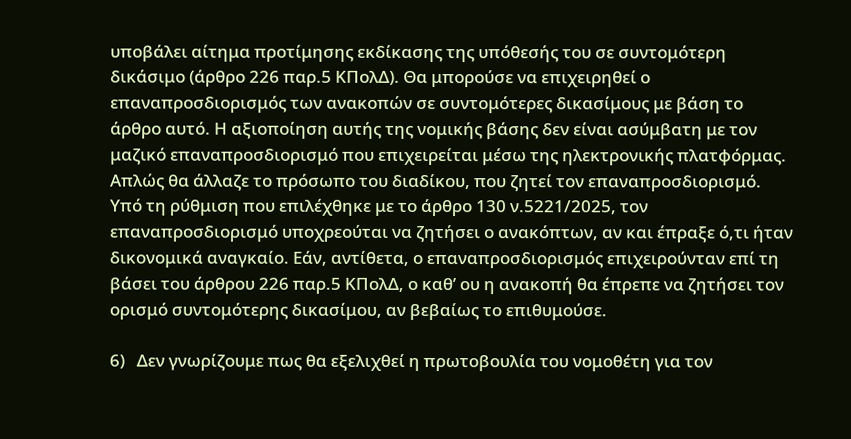υποβάλει αίτημα προτίμησης εκδίκασης της υπόθεσής του σε συντομότερη δικάσιμο (άρθρο 226 παρ.5 ΚΠολΔ). Θα μπορούσε να επιχειρηθεί ο επαναπροσδιορισμός των ανακοπών σε συντομότερες δικασίμους με βάση το άρθρο αυτό. Η αξιοποίηση αυτής της νομικής βάσης δεν είναι ασύμβατη με τον μαζικό επαναπροσδιορισμό που επιχειρείται μέσω της ηλεκτρονικής πλατφόρμας. Απλώς θα άλλαζε το πρόσωπο του διαδίκου, που ζητεί τον επαναπροσδιορισμό. Υπό τη ρύθμιση που επιλέχθηκε με το άρθρο 130 ν.5221/2025, τον επαναπροσδιορισμό υποχρεούται να ζητήσει ο ανακόπτων, αν και έπραξε ό,τι ήταν δικονομικά αναγκαίο. Εάν, αντίθετα, ο επαναπροσδιορισμός επιχειρούνταν επί τη βάσει του άρθρου 226 παρ.5 ΚΠολΔ, ο καθ’ ου η ανακοπή θα έπρεπε να ζητήσει τον ορισμό συντομότερης δικασίμου, αν βεβαίως το επιθυμούσε.

6)   Δεν γνωρίζουμε πως θα εξελιχθεί η πρωτοβουλία του νομοθέτη για τον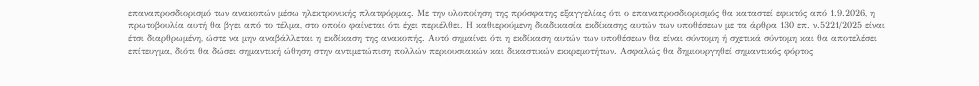επαναπροσδιορισμό των ανακοπών μέσω ηλεκτρονικής πλατφόρμας. Με την υλοποίηση της πρόσφατης εξαγγελίας ότι ο επαναπροσδιορισμός θα καταστεί εφικτός από 1.9.2026, η πρωτοβουλία αυτή θα βγει από το τέλμα, στο οποίο φαίνεται ότι έχει περιέλθει. Η καθιερούμενη διαδικασία εκδίκασης αυτών των υποθέσεων με τα άρθρα 130 επ. ν.5221/2025 είναι έτσι διαρθρωμένη, ώστε να μην αναβάλλεται η εκδίκαση της ανακοπής. Αυτό σημαίνει ότι η εκδίκαση αυτών των υποθέσεων θα είναι σύντομη ή σχετικά σύντομη και θα αποτελέσει επίτευγμα, διότι θα δώσει σημαντική ώθηση στην αντιμετώπιση πολλών περιουσιακών και δικαστικών εκκρεμοτήτων. Ασφαλώς θα δημιουργηθεί σημαντικός φόρτος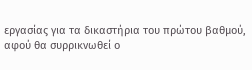εργασίας για τα δικαστήρια του πρώτου βαθμού, αφού θα συρρικνωθεί ο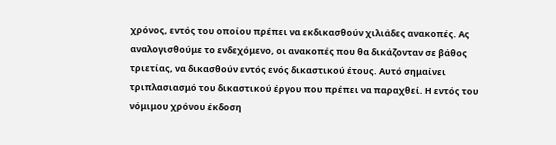χρόνος, εντός του οποίου πρέπει να εκδικασθούν χιλιάδες ανακοπές. Ας αναλογισθούμε το ενδεχόμενο, οι ανακοπές που θα δικάζονταν σε βάθος τριετίας, να δικασθούν εντός ενός δικαστικού έτους. Αυτό σημαίνει τριπλασιασμό του δικαστικού έργου που πρέπει να παραχθεί. Η εντός του νόμιμου χρόνου έκδοση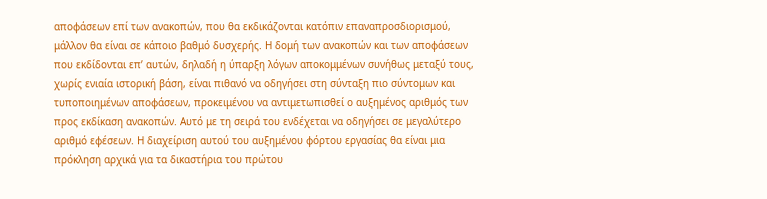αποφάσεων επί των ανακοπών, που θα εκδικάζονται κατόπιν επαναπροσδιορισμού, μάλλον θα είναι σε κάποιο βαθμό δυσχερής. Η δομή των ανακοπών και των αποφάσεων που εκδίδονται επ’ αυτών, δηλαδή η ύπαρξη λόγων αποκομμένων συνήθως μεταξύ τους, χωρίς ενιαία ιστορική βάση, είναι πιθανό να οδηγήσει στη σύνταξη πιο σύντομων και τυποποιημένων αποφάσεων, προκειμένου να αντιμετωπισθεί ο αυξημένος αριθμός των προς εκδίκαση ανακοπών. Αυτό με τη σειρά του ενδέχεται να οδηγήσει σε μεγαλύτερο αριθμό εφέσεων. Η διαχείριση αυτού του αυξημένου φόρτου εργασίας θα είναι μια πρόκληση αρχικά για τα δικαστήρια του πρώτου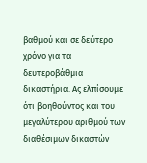βαθμού και σε δεύτερο χρόνο για τα δευτεροβάθμια δικαστήρια. Ας ελπίσουμε ότι βοηθούντος και του μεγαλύτερου αριθμού των διαθέσιμων δικαστών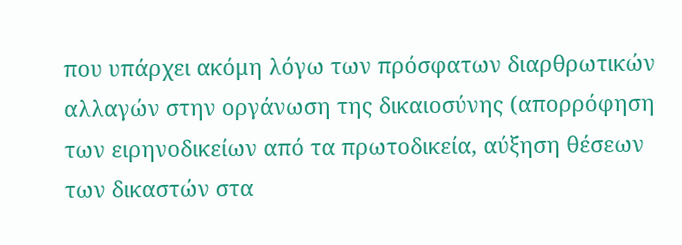που υπάρχει ακόμη λόγω των πρόσφατων διαρθρωτικών αλλαγών στην οργάνωση της δικαιοσύνης (απορρόφηση των ειρηνοδικείων από τα πρωτοδικεία, αύξηση θέσεων των δικαστών στα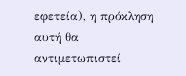εφετεία), η πρόκληση αυτή θα αντιμετωπιστεί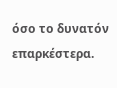όσο το δυνατόν επαρκέστερα.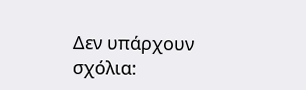Δεν υπάρχουν σχόλια: